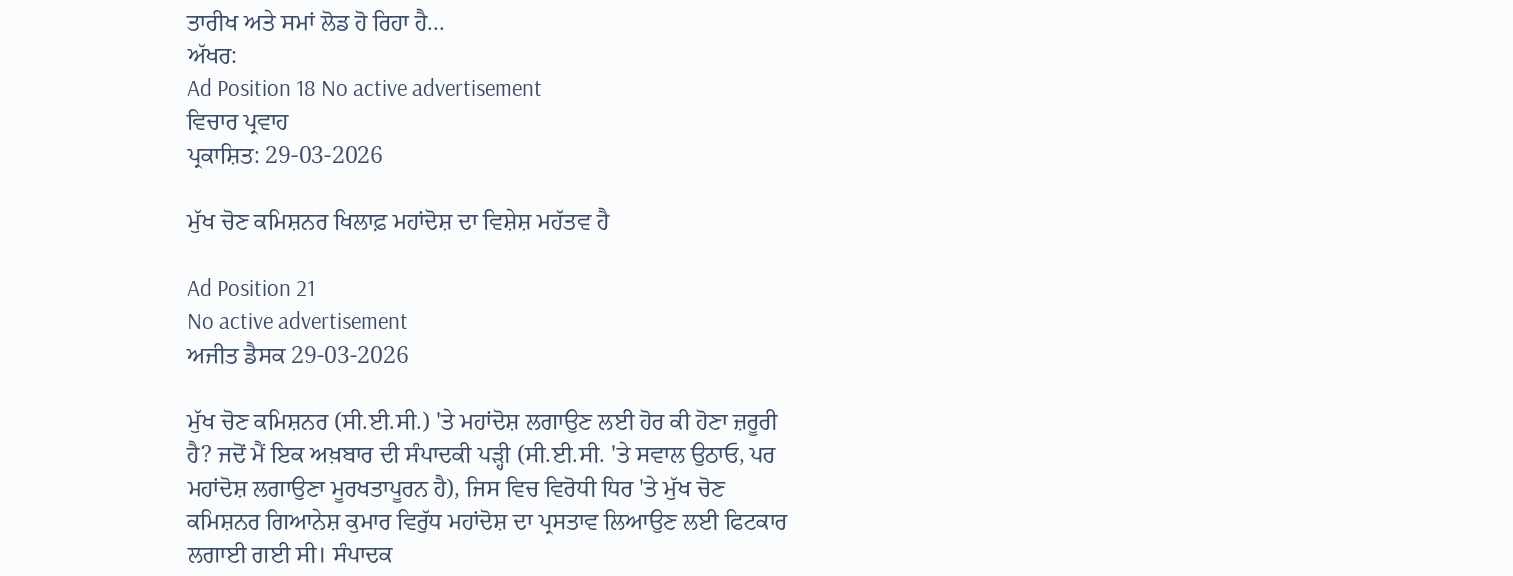ਤਾਰੀਖ ਅਤੇ ਸਮਾਂ ਲੋਡ ਹੋ ਰਿਹਾ ਹੈ...
ਅੱਖਰ:
Ad Position 18 No active advertisement
ਵਿਚਾਰ ਪ੍ਰਵਾਹ
ਪ੍ਰਕਾਸ਼ਿਤ: 29-03-2026

ਮੁੱਖ ਚੋਣ ਕਮਿਸ਼ਨਰ ਖਿਲਾਫ਼ ਮਹਾਂਦੋਸ਼ ਦਾ ਵਿਸ਼ੇਸ਼ ਮਹੱਤਵ ਹੈ

Ad Position 21
No active advertisement
ਅਜੀਤ ਡੈਸਕ 29-03-2026

ਮੁੱਖ ਚੋਣ ਕਮਿਸ਼ਨਰ (ਸੀ.ਈ.ਸੀ.) 'ਤੇ ਮਹਾਂਦੋਸ਼ ਲਗਾਉਣ ਲਈ ਹੋਰ ਕੀ ਹੋਣਾ ਜ਼ਰੂਰੀ ਹੈ? ਜਦੋਂ ਮੈਂ ਇਕ ਅਖ਼ਬਾਰ ਦੀ ਸੰਪਾਦਕੀ ਪੜ੍ਹੀ (ਸੀ.ਈ.ਸੀ. 'ਤੇ ਸਵਾਲ ਉਠਾਓ, ਪਰ ਮਹਾਂਦੋਸ਼ ਲਗਾਉਣਾ ਮੂਰਖਤਾਪੂਰਨ ਹੈ), ਜਿਸ ਵਿਚ ਵਿਰੋਧੀ ਧਿਰ 'ਤੇ ਮੁੱਖ ਚੋਣ ਕਮਿਸ਼ਨਰ ਗਿਆਨੇਸ਼ ਕੁਮਾਰ ਵਿਰੁੱਧ ਮਹਾਂਦੋਸ਼ ਦਾ ਪ੍ਰਸਤਾਵ ਲਿਆਉਣ ਲਈ ਫਿਟਕਾਰ ਲਗਾਈ ਗਈ ਸੀ। ਸੰਪਾਦਕ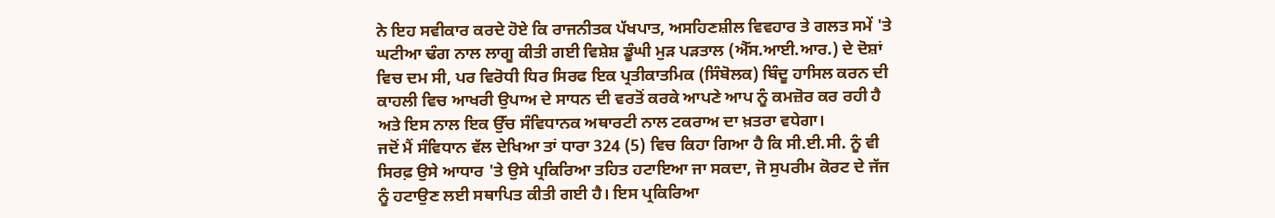ਨੇ ਇਹ ਸਵੀਕਾਰ ਕਰਦੇ ਹੋਏ ਕਿ ਰਾਜਨੀਤਕ ਪੱਖਪਾਤ, ਅਸਹਿਣਸ਼ੀਲ ਵਿਵਹਾਰ ਤੇ ਗਲਤ ਸਮੇਂ 'ਤੇ ਘਟੀਆ ਢੰਗ ਨਾਲ ਲਾਗੂ ਕੀਤੀ ਗਈ ਵਿਸ਼ੇਸ਼ ਡੂੰਘੀ ਮੁੜ ਪੜਤਾਲ (ਐੱਸ.ਆਈ.ਆਰ.) ਦੇ ਦੋਸ਼ਾਂ ਵਿਚ ਦਮ ਸੀ, ਪਰ ਵਿਰੋਧੀ ਧਿਰ ਸਿਰਫ ਇਕ ਪ੍ਰਤੀਕਾਤਮਿਕ (ਸਿੰਬੋਲਕ) ਬਿੰਦੂ ਹਾਸਿਲ ਕਰਨ ਦੀ ਕਾਹਲੀ ਵਿਚ ਆਖਰੀ ਉਪਾਅ ਦੇ ਸਾਧਨ ਦੀ ਵਰਤੋਂ ਕਰਕੇ ਆਪਣੇ ਆਪ ਨੂੰ ਕਮਜ਼ੋਰ ਕਰ ਰਹੀ ਹੈ ਅਤੇ ਇਸ ਨਾਲ ਇਕ ਉੱਚ ਸੰਵਿਧਾਨਕ ਅਥਾਰਟੀ ਨਾਲ ਟਕਰਾਅ ਦਾ ਖ਼ਤਰਾ ਵਧੇਗਾ।
ਜਦੋਂ ਮੈਂ ਸੰਵਿਧਾਨ ਵੱਲ ਦੇਖਿਆ ਤਾਂ ਧਾਰਾ 324 (5) ਵਿਚ ਕਿਹਾ ਗਿਆ ਹੈ ਕਿ ਸੀ.ਈ.ਸੀ. ਨੂੰ ਵੀ ਸਿਰਫ਼ ਉਸੇ ਆਧਾਰ 'ਤੇ ਉਸੇ ਪ੍ਰਕਿਰਿਆ ਤਹਿਤ ਹਟਾਇਆ ਜਾ ਸਕਦਾ, ਜੋ ਸੁਪਰੀਮ ਕੋਰਟ ਦੇ ਜੱਜ ਨੂੰ ਹਟਾਉਣ ਲਈ ਸਥਾਪਿਤ ਕੀਤੀ ਗਈ ਹੈ। ਇਸ ਪ੍ਰਕਿਰਿਆ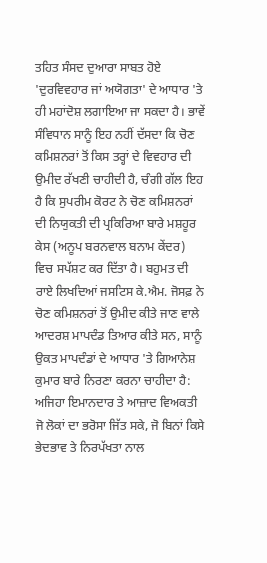ਤਹਿਤ ਸੰਸਦ ਦੁਆਰਾ ਸਾਬਤ ਹੋਏ 'ਦੁਰਵਿਵਹਾਰ ਜਾਂ ਅਯੋਗਤਾ' ਦੇ ਆਧਾਰ 'ਤੇ ਹੀ ਮਹਾਂਦੋਸ਼ ਲਗਾਇਆ ਜਾ ਸਕਦਾ ਹੈ। ਭਾਵੇਂ ਸੰਵਿਧਾਨ ਸਾਨੂੰ ਇਹ ਨਹੀਂ ਦੱਸਦਾ ਕਿ ਚੋਣ ਕਮਿਸ਼ਨਰਾਂ ਤੋਂ ਕਿਸ ਤਰ੍ਹਾਂ ਦੇ ਵਿਵਹਾਰ ਦੀ ਉਮੀਦ ਰੱਖਣੀ ਚਾਹੀਦੀ ਹੈ, ਚੰਗੀ ਗੱਲ ਇਹ ਹੈ ਕਿ ਸੁਪਰੀਮ ਕੋਰਟ ਨੇ ਚੋਣ ਕਮਿਸ਼ਨਰਾਂ ਦੀ ਨਿਯੁਕਤੀ ਦੀ ਪ੍ਰਕਿਰਿਆ ਬਾਰੇ ਮਸ਼ਹੂਰ ਕੇਸ (ਅਨੂਪ ਬਰਨਵਾਲ ਬਨਾਮ ਕੇਂਦਰ) ਵਿਚ ਸਪੱਸ਼ਟ ਕਰ ਦਿੱਤਾ ਹੈ। ਬਹੁਮਤ ਦੀ ਰਾਏ ਲਿਖਦਿਆਂ ਜਸਟਿਸ ਕੇ.ਐਮ. ਜੋਸਫ਼ ਨੇ ਚੋਣ ਕਮਿਸ਼ਨਰਾਂ ਤੋਂ ਉਮੀਦ ਕੀਤੇ ਜਾਣ ਵਾਲੇ ਆਦਰਸ਼ ਮਾਪਦੰਡ ਤਿਆਰ ਕੀਤੇ ਸਨ, ਸਾਨੂੰ ਉਕਤ ਮਾਪਦੰਡਾਂ ਦੇ ਆਧਾਰ 'ਤੇ ਗਿਆਨੇਸ਼ ਕੁਮਾਰ ਬਾਰੇ ਨਿਰਣਾ ਕਰਨਾ ਚਾਹੀਦਾ ਹੈ: ਅਜਿਹਾ ਇਮਾਨਦਾਰ ਤੇ ਆਜ਼ਾਦ ਵਿਅਕਤੀ ਜੋ ਲੋਕਾਂ ਦਾ ਭਰੋਸਾ ਜਿੱਤ ਸਕੇ, ਜੋ ਬਿਨਾਂ ਕਿਸੇ ਭੇਦਭਾਵ ਤੇ ਨਿਰਪੱਖਤਾ ਨਾਲ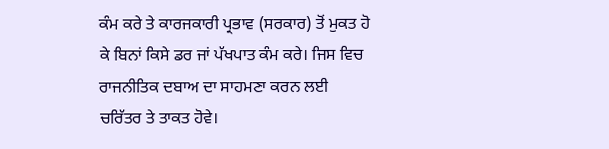ਕੰਮ ਕਰੇ ਤੇ ਕਾਰਜਕਾਰੀ ਪ੍ਰਭਾਵ (ਸਰਕਾਰ) ਤੋਂ ਮੁਕਤ ਹੋ ਕੇ ਬਿਨਾਂ ਕਿਸੇ ਡਰ ਜਾਂ ਪੱਖਪਾਤ ਕੰਮ ਕਰੇ। ਜਿਸ ਵਿਚ ਰਾਜਨੀਤਿਕ ਦਬਾਅ ਦਾ ਸਾਹਮਣਾ ਕਰਨ ਲਈ ਚਰਿੱਤਰ ਤੇ ਤਾਕਤ ਹੋਵੇ।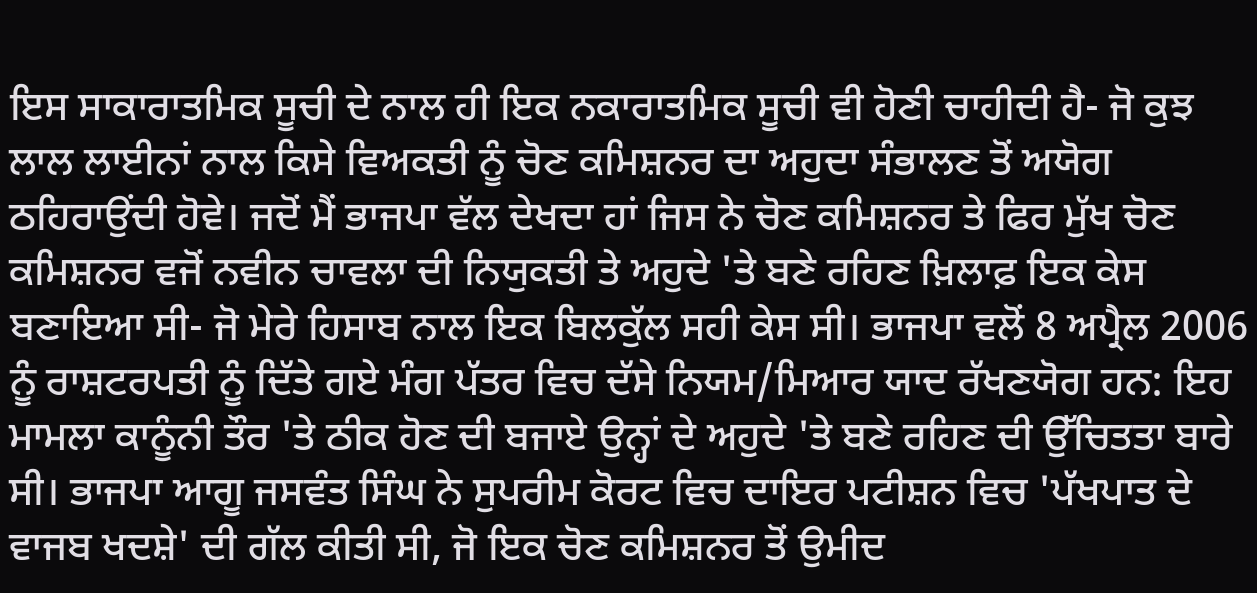ਇਸ ਸਾਕਾਰਾਤਮਿਕ ਸੂਚੀ ਦੇ ਨਾਲ ਹੀ ਇਕ ਨਕਾਰਾਤਮਿਕ ਸੂਚੀ ਵੀ ਹੋਣੀ ਚਾਹੀਦੀ ਹੈ- ਜੋ ਕੁਝ ਲਾਲ ਲਾਈਨਾਂ ਨਾਲ ਕਿਸੇ ਵਿਅਕਤੀ ਨੂੰ ਚੋਣ ਕਮਿਸ਼ਨਰ ਦਾ ਅਹੁਦਾ ਸੰਭਾਲਣ ਤੋਂ ਅਯੋਗ ਠਹਿਰਾਉਂਦੀ ਹੋਵੇ। ਜਦੋਂ ਮੈਂ ਭਾਜਪਾ ਵੱਲ ਦੇਖਦਾ ਹਾਂ ਜਿਸ ਨੇ ਚੋਣ ਕਮਿਸ਼ਨਰ ਤੇ ਫਿਰ ਮੁੱਖ ਚੋਣ ਕਮਿਸ਼ਨਰ ਵਜੋਂ ਨਵੀਨ ਚਾਵਲਾ ਦੀ ਨਿਯੁਕਤੀ ਤੇ ਅਹੁਦੇ 'ਤੇ ਬਣੇ ਰਹਿਣ ਖ਼ਿਲਾਫ਼ ਇਕ ਕੇਸ ਬਣਾਇਆ ਸੀ- ਜੋ ਮੇਰੇ ਹਿਸਾਬ ਨਾਲ ਇਕ ਬਿਲਕੁੱਲ ਸਹੀ ਕੇਸ ਸੀ। ਭਾਜਪਾ ਵਲੋਂ 8 ਅਪ੍ਰੈਲ 2006 ਨੂੰ ਰਾਸ਼ਟਰਪਤੀ ਨੂੰ ਦਿੱਤੇ ਗਏ ਮੰਗ ਪੱਤਰ ਵਿਚ ਦੱਸੇ ਨਿਯਮ/ਮਿਆਰ ਯਾਦ ਰੱਖਣਯੋਗ ਹਨ: ਇਹ ਮਾਮਲਾ ਕਾਨੂੰਨੀ ਤੌਰ 'ਤੇ ਠੀਕ ਹੋਣ ਦੀ ਬਜਾਏ ਉਨ੍ਹਾਂ ਦੇ ਅਹੁਦੇ 'ਤੇ ਬਣੇ ਰਹਿਣ ਦੀ ਉੱਚਿਤਤਾ ਬਾਰੇ ਸੀ। ਭਾਜਪਾ ਆਗੂ ਜਸਵੰਤ ਸਿੰਘ ਨੇ ਸੁਪਰੀਮ ਕੋਰਟ ਵਿਚ ਦਾਇਰ ਪਟੀਸ਼ਨ ਵਿਚ 'ਪੱਖਪਾਤ ਦੇ ਵਾਜਬ ਖਦਸ਼ੇ' ਦੀ ਗੱਲ ਕੀਤੀ ਸੀ, ਜੋ ਇਕ ਚੋਣ ਕਮਿਸ਼ਨਰ ਤੋਂ ਉਮੀਦ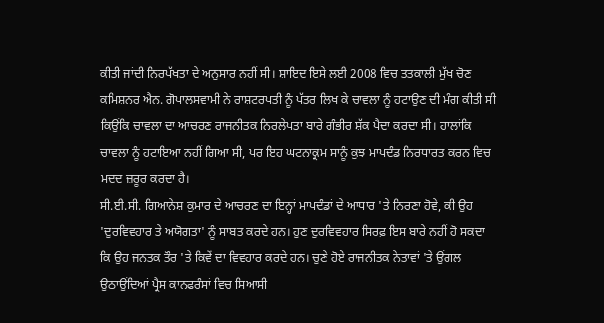ਕੀਤੀ ਜਾਂਦੀ ਨਿਰਪੱਖਤਾ ਦੇ ਅਨੁਸਾਰ ਨਹੀਂ ਸੀ। ਸ਼ਾਇਦ ਇਸੇ ਲਈ 2008 ਵਿਚ ਤਤਕਾਲੀ ਮੁੱਖ ਚੋਣ ਕਮਿਸ਼ਨਰ ਐਨ. ਗੋਪਾਲਸਵਾਮੀ ਨੇ ਰਾਸ਼ਟਰਪਤੀ ਨੂੰ ਪੱਤਰ ਲਿਖ ਕੇ ਚਾਵਲਾ ਨੂੰ ਹਟਾਉਣ ਦੀ ਮੰਗ ਕੀਤੀ ਸੀ ਕਿਉਂਕਿ ਚਾਵਲਾ ਦਾ ਆਚਰਣ ਰਾਜਨੀਤਕ ਨਿਰਲੇਪਤਾ ਬਾਰੇ ਗੰਭੀਰ ਸ਼ੱਕ ਪੈਦਾ ਕਰਦਾ ਸੀ। ਹਾਲਾਂਕਿ ਚਾਵਲਾ ਨੂੰ ਹਟਾਇਆ ਨਹੀਂ ਗਿਆ ਸੀ, ਪਰ ਇਹ ਘਟਨਾਕ੍ਰਮ ਸਾਨੂੰ ਕੁਝ ਮਾਪਦੰਡ ਨਿਰਧਾਰਤ ਕਰਨ ਵਿਚ ਮਦਦ ਜ਼ਰੂਰ ਕਰਦਾ ਹੈ।
ਸੀ.ਈ.ਸੀ. ਗਿਆਨੇਸ਼ ਕੁਮਾਰ ਦੇ ਆਚਰਣ ਦਾ ਇਨ੍ਹਾਂ ਮਾਪਦੰਡਾਂ ਦੇ ਆਧਾਰ 'ਤੇ ਨਿਰਣਾ ਹੋਵੇ, ਕੀ ਉਹ 'ਦੁਰਵਿਵਹਾਰ ਤੇ ਅਯੋਗਤਾ' ਨੂੰ ਸਾਬਤ ਕਰਦੇ ਹਨ। ਹੁਣ ਦੁਰਵਿਵਹਾਰ ਸਿਰਫ਼ ਇਸ ਬਾਰੇ ਨਹੀਂ ਹੋ ਸਕਦਾ ਕਿ ਉਹ ਜਨਤਕ ਤੌਰ 'ਤੇ ਕਿਵੇਂ ਦਾ ਵਿਵਹਾਰ ਕਰਦੇ ਹਨ। ਚੁਣੇ ਹੋਏ ਰਾਜਨੀਤਕ ਨੇਤਾਵਾਂ 'ਤੇ ਉਂਗਲ ਉਠਾਉਂਦਿਆਂ ਪ੍ਰੈਸ ਕਾਨਫਰੰਸਾਂ ਵਿਚ ਸਿਆਸੀ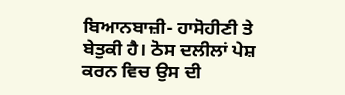ਬਿਆਨਬਾਜ਼ੀ- ਹਾਸੋਹੀਣੀ ਤੇ ਬੇਤੁਕੀ ਹੈ। ਠੋਸ ਦਲੀਲਾਂ ਪੇਸ਼ ਕਰਨ ਵਿਚ ਉਸ ਦੀ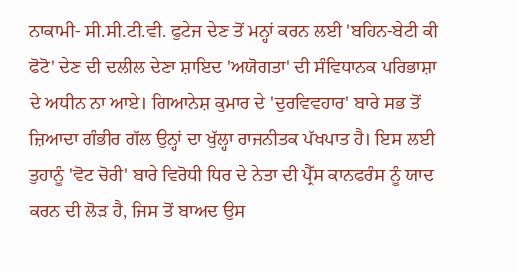ਨਾਕਾਮੀ- ਸੀ.ਸੀ.ਟੀ.ਵੀ. ਫੁਟੇਜ ਦੇਣ ਤੋਂ ਮਨ੍ਹਾਂ ਕਰਨ ਲਈ 'ਬਹਿਨ-ਬੇਟੀ ਕੀ ਫੋਟੋ' ਦੇਣ ਦੀ ਦਲੀਲ ਦੇਣਾ ਸ਼ਾਇਦ 'ਅਯੋਗਤਾ' ਦੀ ਸੰਵਿਧਾਨਕ ਪਰਿਭਾਸ਼ਾ ਦੇ ਅਧੀਨ ਨਾ ਆਏ। ਗਿਆਨੇਸ਼ ਕੁਮਾਰ ਦੇ 'ਦੁਰਵਿਵਹਾਰ' ਬਾਰੇ ਸਭ ਤੋਂ ਜ਼ਿਆਦਾ ਗੰਭੀਰ ਗੱਲ ਉਨ੍ਹਾਂ ਦਾ ਖੁੱਲ੍ਹਾ ਰਾਜਨੀਤਕ ਪੱਖਪਾਤ ਹੈ। ਇਸ ਲਈ ਤੁਹਾਨੂੰ 'ਵੋਟ ਚੋਰੀ' ਬਾਰੇ ਵਿਰੋਧੀ ਧਿਰ ਦੇ ਨੇਤਾ ਦੀ ਪ੍ਰੈੱਸ ਕਾਨਫਰੰਸ ਨੂੰ ਯਾਦ ਕਰਨ ਦੀ ਲੋੜ ਹੈ, ਜਿਸ ਤੋਂ ਬਾਅਦ ਉਸ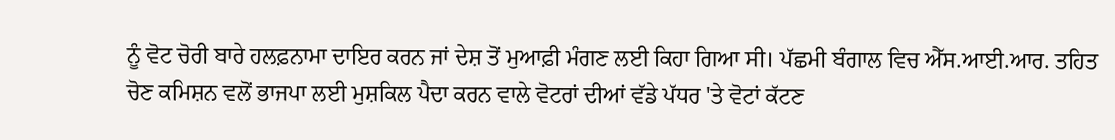ਨੂੰ ਵੋਟ ਚੋਰੀ ਬਾਰੇ ਹਲਫ਼ਨਾਮਾ ਦਾਇਰ ਕਰਨ ਜਾਂ ਦੇਸ਼ ਤੋਂ ਮੁਆਫ਼ੀ ਮੰਗਣ ਲਈ ਕਿਹਾ ਗਿਆ ਸੀ। ਪੱਛਮੀ ਬੰਗਾਲ ਵਿਚ ਐੱਸ.ਆਈ.ਆਰ. ਤਹਿਤ ਚੋਣ ਕਮਿਸ਼ਨ ਵਲੋਂ ਭਾਜਪਾ ਲਈ ਮੁਸ਼ਕਿਲ ਪੈਦਾ ਕਰਨ ਵਾਲੇ ਵੋਟਰਾਂ ਦੀਆਂ ਵੱਡੇ ਪੱਧਰ 'ਤੇ ਵੋਟਾਂ ਕੱਟਣ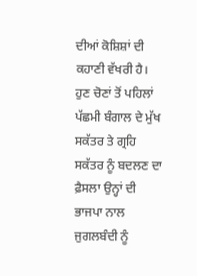ਦੀਆਂ ਕੋਸ਼ਿਸ਼ਾਂ ਦੀ ਕਹਾਣੀ ਵੱਖਰੀ ਹੈ। ਹੁਣ ਚੋਣਾਂ ਤੋਂ ਪਹਿਲਾਂ ਪੱਛਮੀ ਬੰਗਾਲ ਦੇ ਮੁੱਖ ਸਕੱਤਰ ਤੇ ਗ੍ਰਹਿ ਸਕੱਤਰ ਨੂੰ ਬਦਲਣ ਦਾ ਫ਼ੈਸਲਾ ਉਨ੍ਹਾਂ ਦੀ ਭਾਜਪਾ ਨਾਲ ਜੁਗਲਬੰਦੀ ਨੂੰ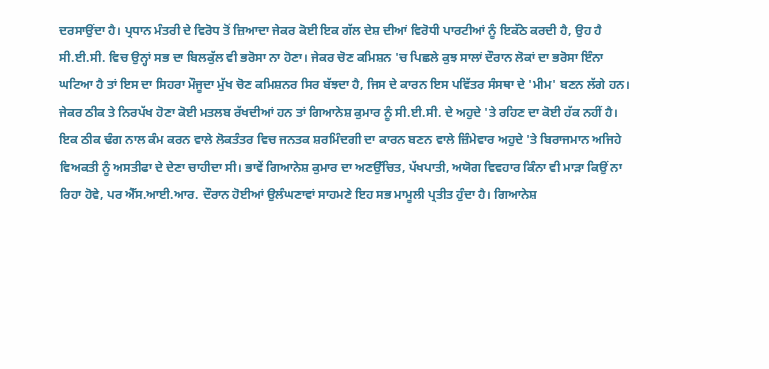ਦਰਸਾਉਂਦਾ ਹੈ। ਪ੍ਰਧਾਨ ਮੰਤਰੀ ਦੇ ਵਿਰੋਧ ਤੋਂ ਜ਼ਿਆਦਾ ਜੇਕਰ ਕੋਈ ਇਕ ਗੱਲ ਦੇਸ਼ ਦੀਆਂ ਵਿਰੋਧੀ ਪਾਰਟੀਆਂ ਨੂੰ ਇਕੱਠੇ ਕਰਦੀ ਹੈ, ਉਹ ਹੈ ਸੀ.ਈ.ਸੀ. ਵਿਚ ਉਨ੍ਹਾਂ ਸਭ ਦਾ ਬਿਲਕੁੱਲ ਵੀ ਭਰੋਸਾ ਨਾ ਹੋਣਾ। ਜੇਕਰ ਚੋਣ ਕਮਿਸ਼ਨ 'ਚ ਪਿਛਲੇ ਕੁਝ ਸਾਲਾਂ ਦੌਰਾਨ ਲੋਕਾਂ ਦਾ ਭਰੋਸਾ ਇੰਨਾ ਘਟਿਆ ਹੈ ਤਾਂ ਇਸ ਦਾ ਸਿਹਰਾ ਮੌਜੂਦਾ ਮੁੱਖ ਚੋਣ ਕਮਿਸ਼ਨਰ ਸਿਰ ਬੱਝਦਾ ਹੈ, ਜਿਸ ਦੇ ਕਾਰਨ ਇਸ ਪਵਿੱਤਰ ਸੰਸਥਾ ਦੇ 'ਮੀਮ' ਬਣਨ ਲੱਗੇ ਹਨ। ਜੇਕਰ ਠੀਕ ਤੇ ਨਿਰਪੱਖ ਹੋਣਾ ਕੋਈ ਮਤਲਬ ਰੱਖਦੀਆਂ ਹਨ ਤਾਂ ਗਿਆਨੇਸ਼ ਕੁਮਾਰ ਨੂੰ ਸੀ.ਈ.ਸੀ. ਦੇ ਅਹੁਦੇ 'ਤੇ ਰਹਿਣ ਦਾ ਕੋਈ ਹੱਕ ਨਹੀਂ ਹੈ। ਇਕ ਠੀਕ ਢੰਗ ਨਾਲ ਕੰਮ ਕਰਨ ਵਾਲੇ ਲੋਕਤੰਤਰ ਵਿਚ ਜਨਤਕ ਸ਼ਰਮਿੰਦਗੀ ਦਾ ਕਾਰਨ ਬਣਨ ਵਾਲੇ ਜ਼ਿੰਮੇਵਾਰ ਅਹੁਦੇ 'ਤੇ ਬਿਰਾਜਮਾਨ ਅਜਿਹੇ ਵਿਅਕਤੀ ਨੂੰ ਅਸਤੀਫਾ ਦੇ ਦੇਣਾ ਚਾਹੀਦਾ ਸੀ। ਭਾਵੇਂ ਗਿਆਨੇਸ਼ ਕੁਮਾਰ ਦਾ ਅਣਉੱਚਿਤ, ਪੱਖਪਾਤੀ, ਅਯੋਗ ਵਿਵਹਾਰ ਕਿੰਨਾ ਵੀ ਮਾੜਾ ਕਿਉਂ ਨਾ ਰਿਹਾ ਹੋਵੇ, ਪਰ ਐੱਸ.ਆਈ.ਆਰ. ਦੌਰਾਨ ਹੋਈਆਂ ਉਲੰਘਣਾਵਾਂ ਸਾਹਮਣੇ ਇਹ ਸਭ ਮਾਮੂਲੀ ਪ੍ਰਤੀਤ ਹੁੰਦਾ ਹੈ। ਗਿਆਨੇਸ਼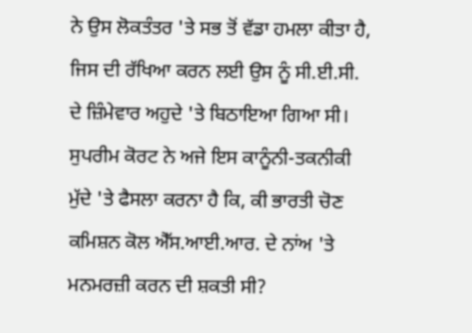ਨੇ ਉਸ ਲੋਕਤੰਤਰ 'ਤੇ ਸਭ ਤੋਂ ਵੱਡਾ ਹਮਲਾ ਕੀਤਾ ਹੈ, ਜਿਸ ਦੀ ਰੱਖਿਆ ਕਰਨ ਲਈ ਉਸ ਨੂੰ ਸੀ.ਈ.ਸੀ. ਦੇ ਜ਼ਿੰਮੇਵਾਰ ਅਹੁਦੇ 'ਤੇ ਬਿਠਾਇਆ ਗਿਆ ਸੀ। ਸੁਪਰੀਮ ਕੋਰਟ ਨੇ ਅਜੇ ਇਸ ਕਾਨੂੰਨੀ-ਤਕਨੀਕੀ ਮੁੱਦੇ 'ਤੇ ਫੈਸਲਾ ਕਰਨਾ ਹੈ ਕਿ, ਕੀ ਭਾਰਤੀ ਚੋਣ ਕਮਿਸ਼ਨ ਕੋਲ ਐੱਸ.ਆਈ.ਆਰ. ਦੇ ਨਾਂਅ 'ਤੇ ਮਨਮਰਜ਼ੀ ਕਰਨ ਦੀ ਸ਼ਕਤੀ ਸੀ?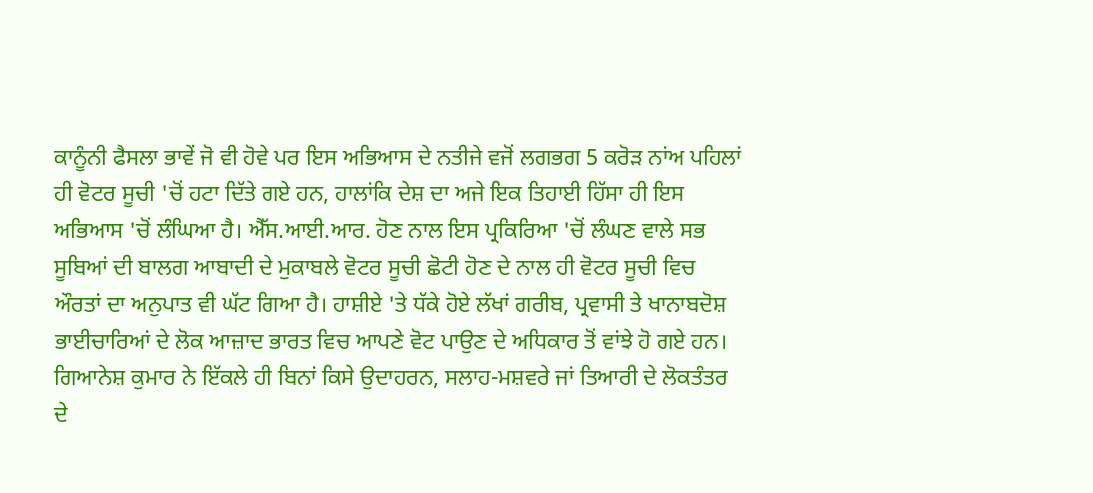ਕਾਨੂੰਨੀ ਫੈਸਲਾ ਭਾਵੇਂ ਜੋ ਵੀ ਹੋਵੇ ਪਰ ਇਸ ਅਭਿਆਸ ਦੇ ਨਤੀਜੇ ਵਜੋਂ ਲਗਭਗ 5 ਕਰੋੜ ਨਾਂਅ ਪਹਿਲਾਂ ਹੀ ਵੋਟਰ ਸੂਚੀ 'ਚੋਂ ਹਟਾ ਦਿੱਤੇ ਗਏ ਹਨ, ਹਾਲਾਂਕਿ ਦੇਸ਼ ਦਾ ਅਜੇ ਇਕ ਤਿਹਾਈ ਹਿੱਸਾ ਹੀ ਇਸ ਅਭਿਆਸ 'ਚੋਂ ਲੰਘਿਆ ਹੈ। ਐੱਸ.ਆਈ.ਆਰ. ਹੋਣ ਨਾਲ ਇਸ ਪ੍ਰਕਿਰਿਆ 'ਚੋਂ ਲੰਘਣ ਵਾਲੇ ਸਭ ਸੂਬਿਆਂ ਦੀ ਬਾਲਗ ਆਬਾਦੀ ਦੇ ਮੁਕਾਬਲੇ ਵੋਟਰ ਸੂਚੀ ਛੋਟੀ ਹੋਣ ਦੇ ਨਾਲ ਹੀ ਵੋਟਰ ਸੂਚੀ ਵਿਚ ਔਰਤਾਂ ਦਾ ਅਨੁਪਾਤ ਵੀ ਘੱਟ ਗਿਆ ਹੈ। ਹਾਸ਼ੀਏ 'ਤੇ ਧੱਕੇ ਹੋਏ ਲੱਖਾਂ ਗਰੀਬ, ਪ੍ਰਵਾਸੀ ਤੇ ਖਾਨਾਬਦੋਸ਼ ਭਾਈਚਾਰਿਆਂ ਦੇ ਲੋਕ ਆਜ਼ਾਦ ਭਾਰਤ ਵਿਚ ਆਪਣੇ ਵੋਟ ਪਾਉਣ ਦੇ ਅਧਿਕਾਰ ਤੋਂ ਵਾਂਝੇ ਹੋ ਗਏ ਹਨ।
ਗਿਆਨੇਸ਼ ਕੁਮਾਰ ਨੇ ਇੱਕਲੇ ਹੀ ਬਿਨਾਂ ਕਿਸੇ ਉਦਾਹਰਨ, ਸਲਾਹ-ਮਸ਼ਵਰੇ ਜਾਂ ਤਿਆਰੀ ਦੇ ਲੋਕਤੰਤਰ ਦੇ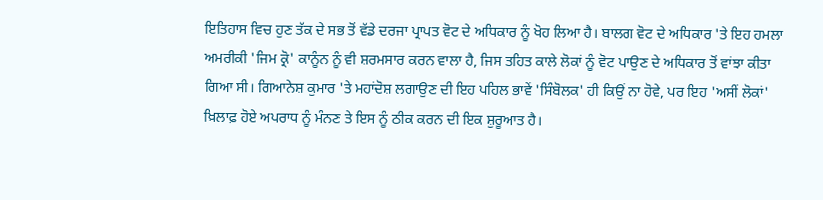ਇਤਿਹਾਸ ਵਿਚ ਹੁਣ ਤੱਕ ਦੇ ਸਭ ਤੋਂ ਵੱਡੇ ਦਰਜਾ ਪ੍ਰਾਪਤ ਵੋਟ ਦੇ ਅਧਿਕਾਰ ਨੂੰ ਖੋਹ ਲਿਆ ਹੈ। ਬਾਲਗ ਵੋਟ ਦੇ ਅਧਿਕਾਰ 'ਤੇ ਇਹ ਹਮਲਾ ਅਮਰੀਕੀ 'ਜਿਮ ਕ੍ਰੋ' ਕਾਨੂੰਨ ਨੂੰ ਵੀ ਸ਼ਰਮਸਾਰ ਕਰਨ ਵਾਲਾ ਹੈ, ਜਿਸ ਤਹਿਤ ਕਾਲੇ ਲੋਕਾਂ ਨੂੰ ਵੋਟ ਪਾਉਣ ਦੇ ਅਧਿਕਾਰ ਤੋਂ ਵਾਂਝਾ ਕੀਤਾ ਗਿਆ ਸੀ। ਗਿਆਨੇਸ਼ ਕੁਮਾਰ 'ਤੇ ਮਹਾਂਦੋਸ਼ ਲਗਾਉਣ ਦੀ ਇਹ ਪਹਿਲ ਭਾਵੇਂ 'ਸਿੰਬੋਲਕ' ਹੀ ਕਿਉਂ ਨਾ ਹੋਵੇ, ਪਰ ਇਹ 'ਅਸੀਂ ਲੋਕਾਂ' ਖ਼ਿਲਾਫ਼ ਹੋਏ ਅਪਰਾਧ ਨੂੰ ਮੰਨਣ ਤੇ ਇਸ ਨੂੰ ਠੀਕ ਕਰਨ ਦੀ ਇਕ ਸ਼ੁਰੂਆਤ ਹੈ।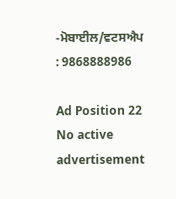-ਮੋਬਾਈਲ/ਵਟਸਐਪ : 9868888986

Ad Position 22
No active advertisement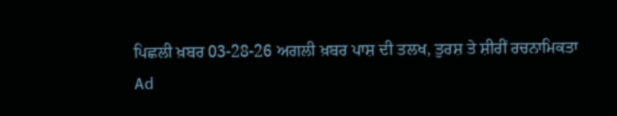ਪਿਛਲੀ ਖ਼ਬਰ 03-28-26 ਅਗਲੀ ਖ਼ਬਰ ਪਾਸ਼ ਦੀ ਤਲਖ, ਤੁਰਸ਼ ਤੇ ਸ਼ੀਰੀਂ ਰਚਨਾਮਿਕਤਾ
Ad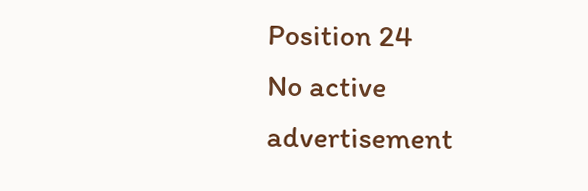Position 24
No active advertisement